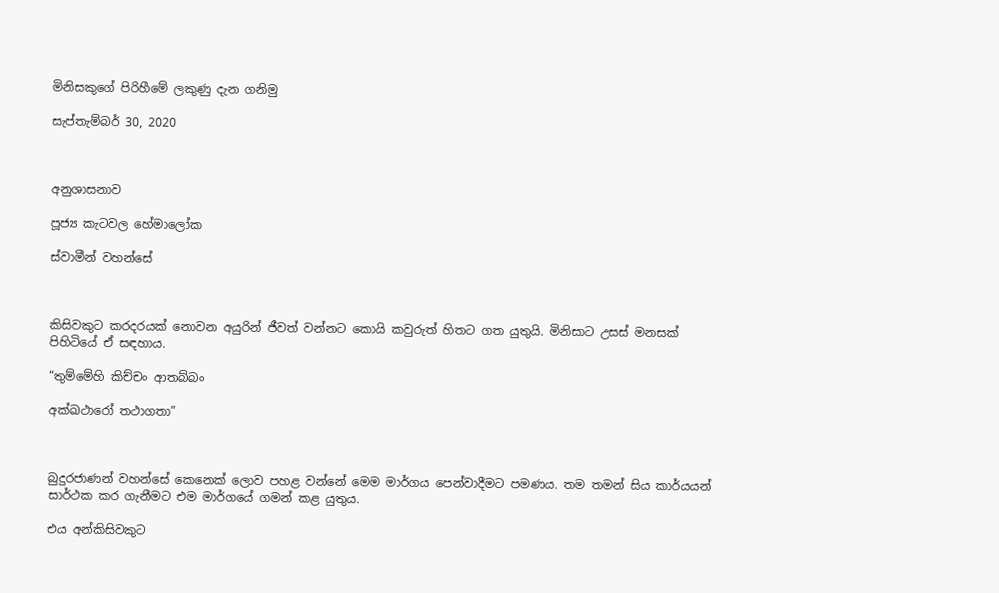මිනිසකුගේ පිරිහීමේ ලකුණු දැන ගනිමු

සැප්තැම්බර් 30, 2020



අනුශාසනාව

පූජ්‍ය කැටවල හේමාලෝක

ස්වාමීන් වහන්සේ



කිසිවකුට කරදරයක් නොවන අයුරින් ජීවත් වන්නට කොයි කවුරුත් හිතට ගත යුතුයි. මිනිසාට උසස් මනසක් පිහිටියේ ඒ සඳහාය.

“තුම්මේහි කිච්චං ආතබ්බං

අක්ඛථාරෝ තථාගතා”



බුදුරජාණන් වහන්සේ කෙනෙක් ලොව පහළ වන්නේ මෙම මාර්ගය පෙන්වාදීමට පමණය. තම තමන් සිය කාර්යයන් සාර්ථක කර ගැනීමට එම මාර්ගයේ ගමන් කළ යුතුය.

එය අන්කිසිවකුට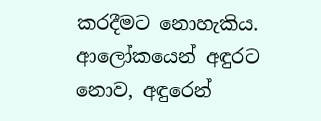කරදීමට නොහැකිය. ආලෝකයෙන් අඳුරට නොව, අඳුරෙන්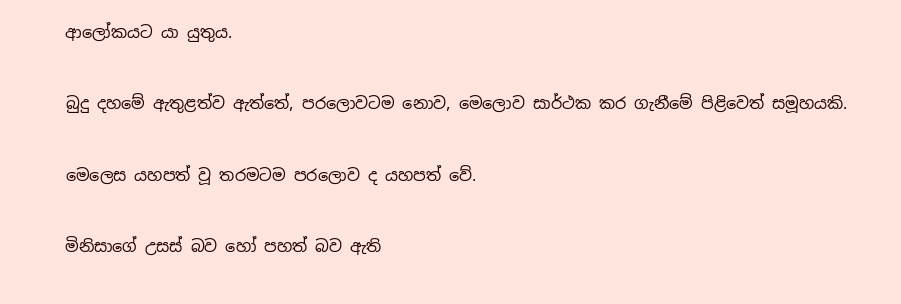ආලෝකයට යා යුතුය.

බුදු දහමේ ඇතුළත්ව ඇත්තේ, පරලොවටම නොව, මෙලොව සාර්ථක කර ගැනීමේ පිළිවෙත් සමූහයකි.

මෙලෙස යහපත් වූ තරමටම පරලොව ද යහපත් වේ.

මිනිසාගේ උසස් බව හෝ පහත් බව ඇති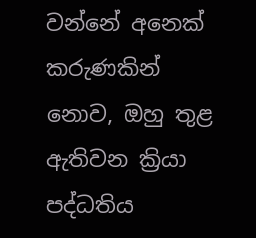වන්නේ අනෙක් කරුණකින් නොව, ඔහු තුළ ඇතිවන ක්‍රියා පද්ධතිය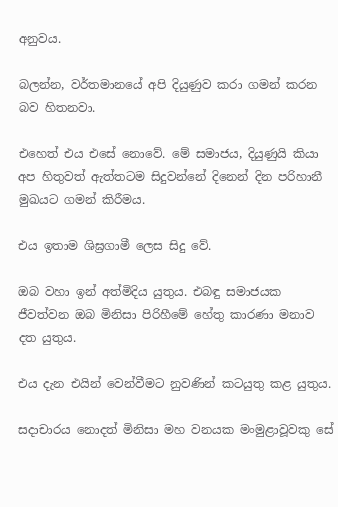අනුවය.

බලන්න, වර්තමානයේ අපි දියුණුව කරා ගමන් කරන බව හිතනවා.

එහෙත් එය එසේ නොවේ. මේ සමාජය, දියුණුයි කියා අප හිතුවත් ඇත්තටම සිදුවන්නේ දිනෙන් දින පරිහානී මුඛයට ගමන් කිරීමය.

එය ඉතාම ශිඝ්‍රගාමී ලෙස සිදු වේ.

ඔබ වහා ඉන් අත්මිදිය යුතුය. එබඳු සමාජයක ජීවත්වන ඔබ මිනිසා පිරිහීමේ හේතු කාරණා මනාව දත යුතුය.

එය දැන එයින් වෙන්වීමට නුවණින් කටයුතු කළ යුතුය.

සදාචාරය නොදත් මිනිසා මහ වනයක මංමුළාවූවකු සේ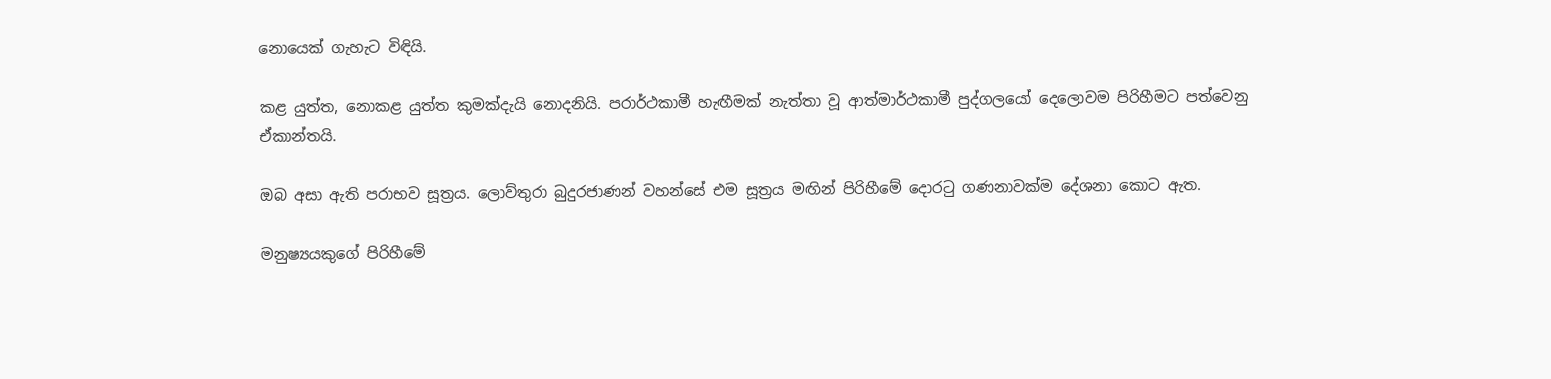නොයෙක් ගැහැට විඳියි.

කළ යුත්ත, නොකළ යුත්ත කුමක්දැයි නොදනියි. පරාර්ථකාමී හැඟීමක් නැත්තා වූ ආත්මාර්ථකාමී පුද්ගලයෝ දෙලොවම පිරිහීමට පත්වෙනු ඒකාන්තයි.

ඔබ අසා ඇති පරාභව සූත්‍රය. ලොව්තුරා බුදුරජාණන් වහන්සේ එම සූත්‍රය මඟින් පිරිහීමේ දොරටු ගණනාවක්ම දේශනා කොට ඇත.

මනුෂ්‍යයකුගේ පිරිහීමේ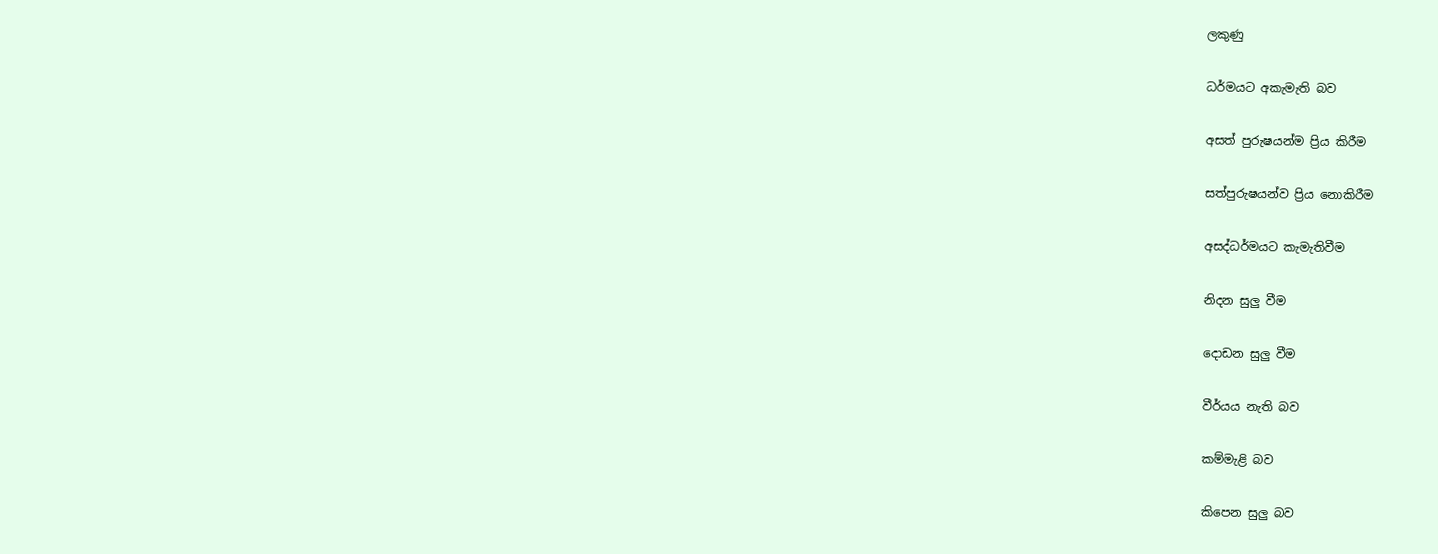ලකුණු

ධර්මයට අකැමැති බව

අසත් පුරුෂයන්ම ප්‍රිය කිරීම

සත්පුරුෂයන්ව ප්‍රිය නොකිරීම

අසද්ධර්මයට කැමැතිවීම

නිදන සුලු වීම

දොඩන සුලු වීම

වීර්යය නැති බව

කම්මැළි බව

කිපෙන සුලු බව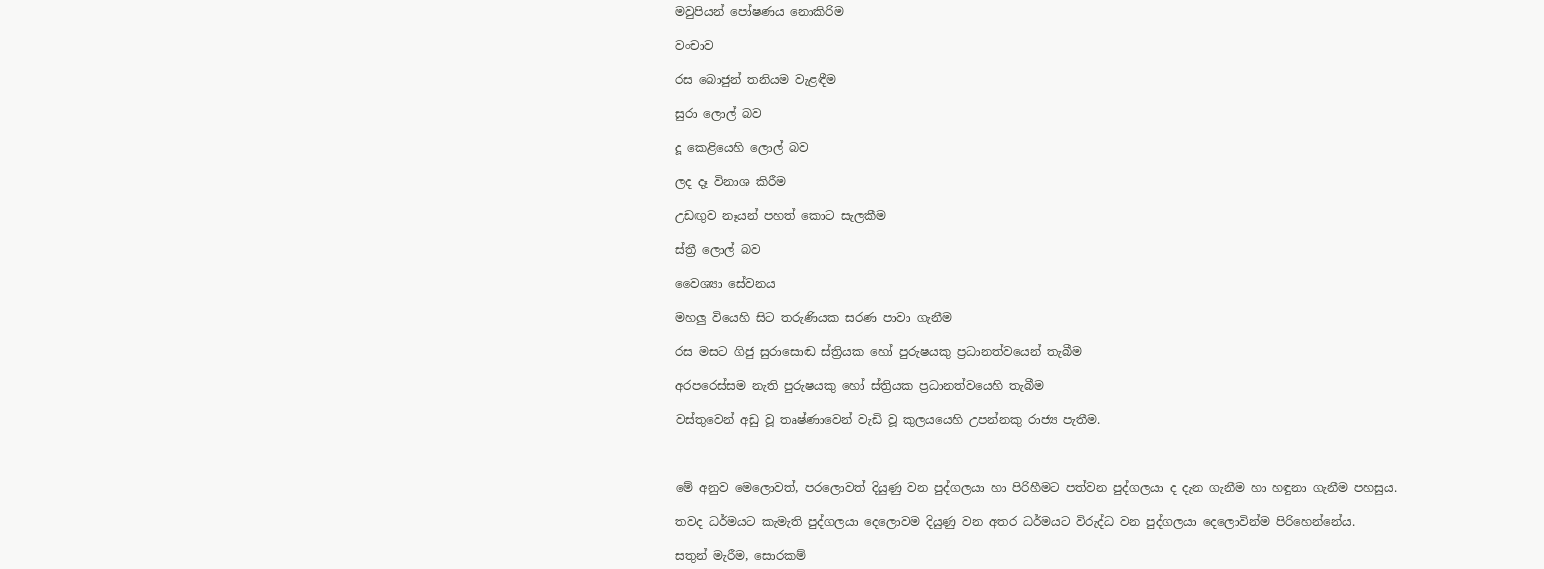මවුපියන් පෝෂණය නොකිරිම

වංචාව

රස බොජුන් තනියම වැළඳීම

සුරා ලොල් බව

දූ කෙළියෙහි ලොල් බව

ලද දෑ විනාශ කිරීම

උඩඟුව නෑයන් පහත් කොට සැලකීම

ස්ත්‍රී ලොල් බව

වෛශ්‍යා සේවනය

මහලු වියෙහි සිට තරුණියක සරණ පාවා ගැනීම

රස මසට ගිජු සුරාසොඬ ස්ත්‍රියක හෝ පුරුෂයකු ප්‍රධානත්වයෙන් තැබීම

අරපරෙස්සම නැති පුරුෂයකු හෝ ස්ත්‍රියක ප්‍රධානත්වයෙහි තැබීම

වස්තුවෙන් අඩු වූ තෘෂ්ණාවෙන් වැඩි වූ කුලයයෙහි උපන්නකු රාජ්‍ය පැතීම.



මේ අනුව මෙලොවත්, පරලොවත් දියුණු වන පුද්ගලයා හා පිරිහීමට පත්වන පුද්ගලයා ද දැන ගැනීම හා හඳුනා ගැනීම පහසුය.

තවද ධර්මයට කැමැති පුද්ගලයා දෙලොවම දියුණු වන අතර ධර්මයට විරුද්ධ වන පුද්ගලයා දෙලොවින්ම පිරිහෙන්නේය.

සතුන් මැරීම, සොරකම්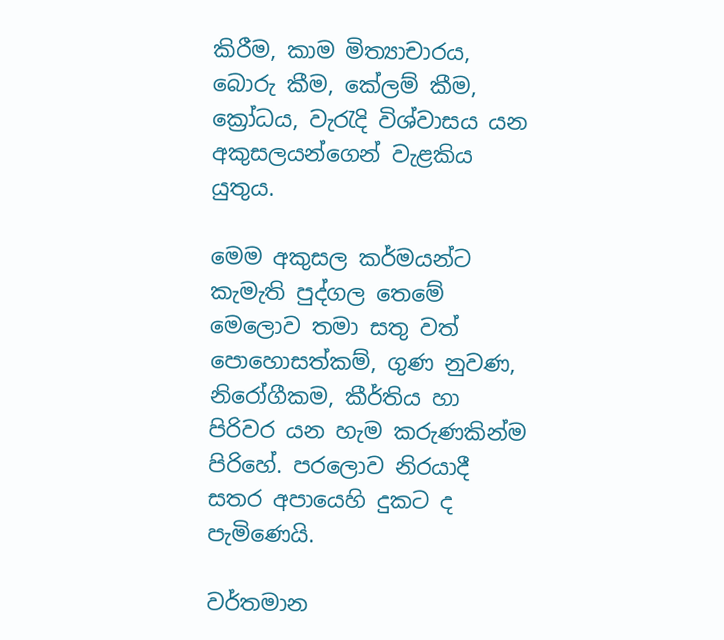කිරීම, කාම මිත්‍යාචාරය, බොරු කීම, කේලම් කීම, ක්‍රෝධය, වැරැදි විශ්වාසය යන අකුසලයන්ගෙන් වැළකිය යුතුය.

මෙම අකුසල කර්මයන්ට කැමැති පුද්ගල තෙමේ මෙලොව තමා සතු වත් පොහොසත්කම්, ගුණ නුවණ, නිරෝගීකම, කීර්තිය හා පිරිවර යන හැම කරුණකින්ම පිරිහේ. පරලොව නිරයාදී සතර අපායෙහි දුකට ද පැමිණෙයි.

වර්තමාන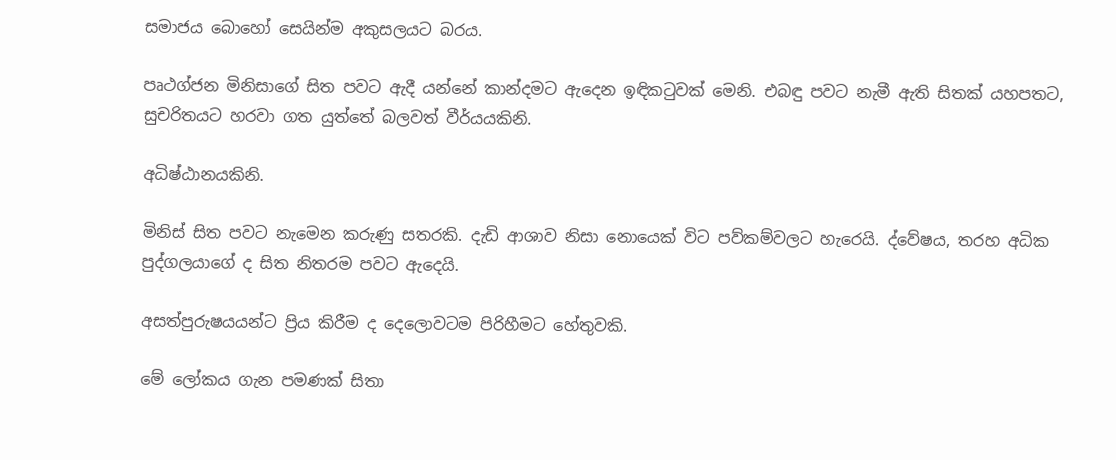සමාජය බොහෝ සෙයින්ම අකුසලයට බරය.

පෘථග්ජන මිනිසාගේ සිත පවට ඇදී යන්නේ කාන්දමට ඇදෙන ඉඳිකටුවක් මෙනි. එබඳු පවට නැමී ඇති සිතක් යහපතට, සුචරිතයට හරවා ගත යුත්තේ බලවත් වීර්යයකිනි.

අධිෂ්ඨානයකිනි.

මිනිස් සිත පවට නැමෙන කරුණු සතරකි. දැඩි ආශාව නිසා නොයෙක් විට පව්කම්වලට හැරෙයි. ද්වේෂය, තරහ අධික පුද්ගලයාගේ ද සිත නිතරම පවට ඇදෙයි.

අසත්පුරුෂයයන්ට ප්‍රිය කිරීම ද දෙලොවටම පිරිහීමට හේතුවකි.

මේ ලෝකය ගැන පමණක් සිතා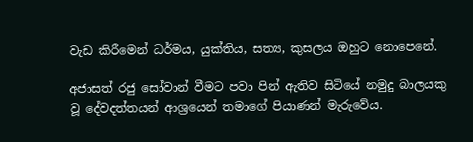වැඩ කිරීමෙන් ධර්මය, යුක්තිය, සත්‍ය, කුසලය ඔහුට නොපෙනේ.

අජාසත් රජු සෝවාන් වීමට පවා පින් ඇතිව සිටියේ නමුදු බාලයකු වූ දේවදත්තයන් ආශ්‍රයෙන් තමාගේ පියාණන් මැරුවේය.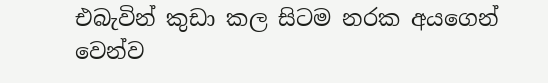එබැවින් කුඩා කල සිටම නරක අයගෙන් වෙන්ව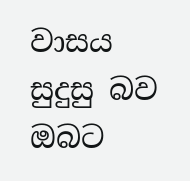වාසය සුදුසු බව ඔබට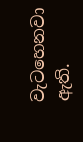වැටහෙනවා ඇති.